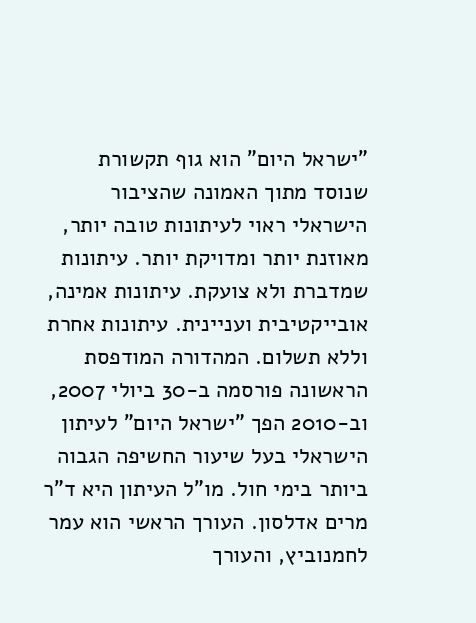"ישראל היום" הוא גוף תקשורת שנוסד מתוך האמונה שהציבור הישראלי ראוי לעיתונות טובה יותר, מאוזנת יותר ומדויקת יותר. עיתונות שמדברת ולא צועקת. עיתונות אמינה, אובייקטיבית ועניינית. עיתונות אחרת וללא תשלום. המהדורה המודפסת הראשונה פורסמה ב-30 ביולי 2007, וב-2010 הפך "ישראל היום" לעיתון הישראלי בעל שיעור החשיפה הגבוה ביותר בימי חול. מו"ל העיתון היא ד"ר מרים אדלסון. העורך הראשי הוא עמר לחמנוביץ, והעורך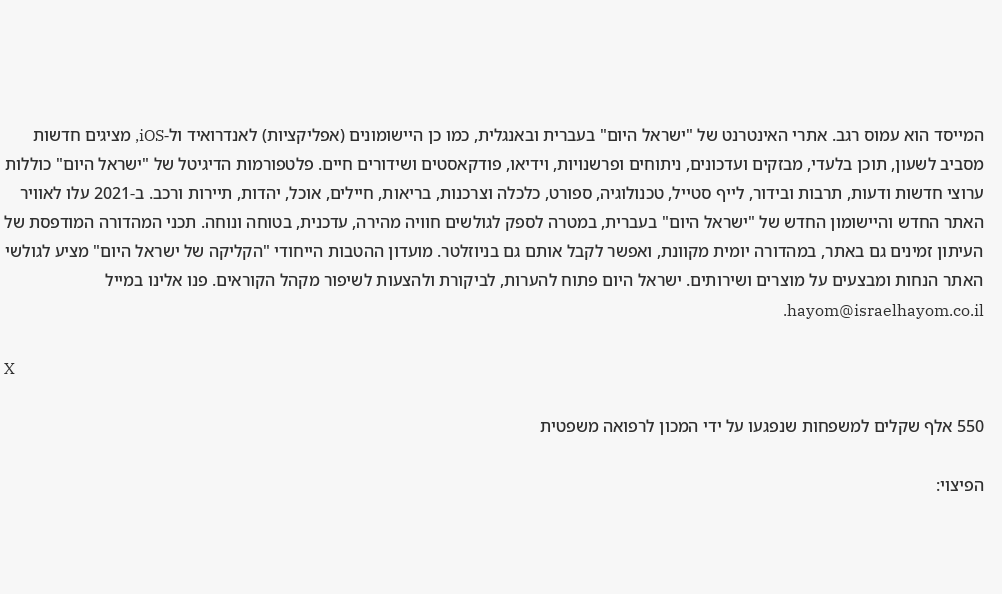המייסד הוא עמוס רגב. אתרי האינטרנט של "ישראל היום" בעברית ובאנגלית, כמו כן היישומונים (אפליקציות) לאנדרואיד ול-iOS, מציגים חדשות מסביב לשעון, תוכן בלעדי, מבזקים ועדכונים, ניתוחים ופרשנויות, וידיאו, פודקאסטים ושידורים חיים. פלטפורמות הדיגיטל של "ישראל היום" כוללות ערוצי חדשות ודעות, תרבות ובידור, לייף סטייל, טכנולוגיה, ספורט, כלכלה וצרכנות, בריאות, חיילים, אוכל, יהדות, תיירות ורכב. ב-2021 עלו לאוויר האתר החדש והיישומון החדש של "ישראל היום" בעברית, במטרה לספק לגולשים חוויה מהירה, עדכנית, בטוחה ונוחה. תכני המהדורה המודפסת של העיתון זמינים גם באתר, במהדורה יומית מקוונת, ואפשר לקבל אותם גם בניוזלטר. מועדון ההטבות הייחודי "הקליקה של ישראל היום" מציע לגולשי האתר הנחות ומבצעים על מוצרים ושירותים. ישראל היום פתוח להערות, לביקורת ולהצעות לשיפור מקהל הקוראים. פנו אלינו במייל hayom@israelhayom.co.il.

X

550 אלף שקלים למשפחות שנפגעו על ידי המכון לרפואה משפטית

הפיצוי: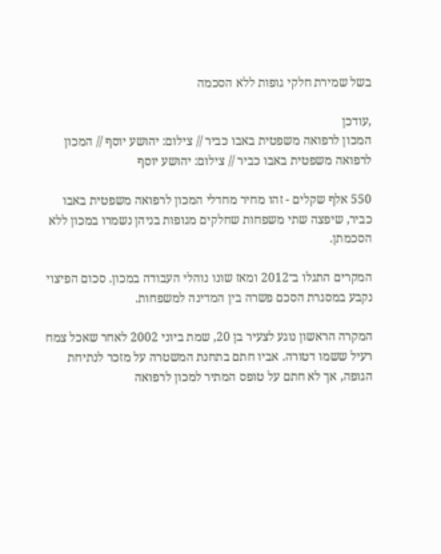בשל שמירת חלקי גופות ללא הסכמה

,עודכן
המכון לרפואה משפטית באבו כביר // צילום: יהושע יוסף // המכון לרפואה משפטית באבו כביר // צילום: יהושע יוסף

550 אלף שקלים - זהו מחיר מחדלי המכון לרפואה משפטית באבו כביר, שיפצה שתי משפחות שחלקים מגופות בניהן נשמרו במכון ללא הסכמתן.

המקרים התגלו ב־2012 ומאז שונו נוהלי העבודה במכון. סכום הפיצוי נקבע במסגרת הסכם פשרה בין המדינה למשפחות.

המקרה הראשון נוגע לצעיר בן 20, שמת ביוני 2002 לאחר שאכל צמח רעיל ששמו דטורה. אביו חתם בתחנת המשטרה על מזכר לנתיחת הגופה, אך לא חתם על טופס המתיר למכון לרפואה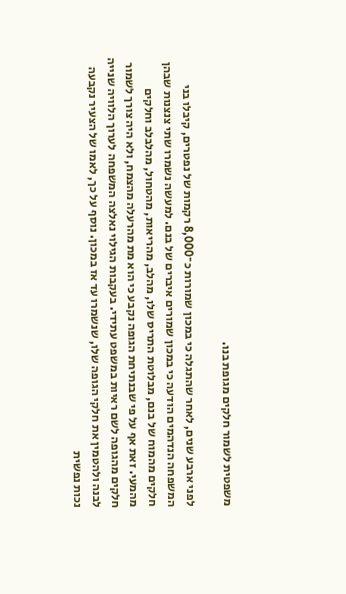משפטית לשמור חלקים מגופת בנו.

לפני ארבע שנים, לאחר שהתגלה כי במכון שמורות כ־8,000 רקמות של נפטרים, קיבלו בני המשפחה הנדהמים הודעה כי במכון שמורים איברים של בנם. למעשה נשמרו שתי צנצנות שבהן חלקים מהמוח של בנם, מבלוטת התריס שלו, מהלב, מהריאות, מהטחול, מהלבלב וחלקים מהמעי. זאת אף על פי שבנתיחת הגופה נקבע כי הוא מת מהרעלה מהצמח, ולא היה צורך לשמור חלקים מהגופה לשם ראיות במשפט עתידי. בעקבות הגילוי נאלצה המשפחה לערוך הלוויה שנייה לבנה ולהטמין את חלקי הגופה שלו, שנשמרו עד אז במכון. נוסף על כך, לאמו של הצעיר נקבעה נכות נפשית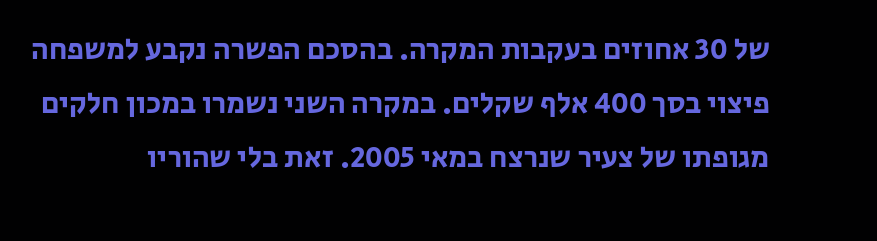של 30 אחוזים בעקבות המקרה. בהסכם הפשרה נקבע למשפחה פיצוי בסך 400 אלף שקלים. במקרה השני נשמרו במכון חלקים מגופתו של צעיר שנרצח במאי 2005. זאת בלי שהוריו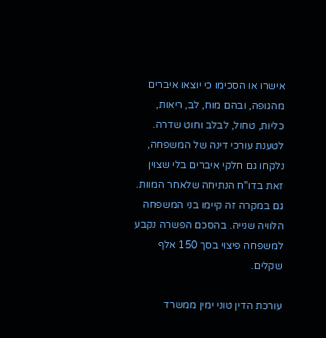אישרו או הסכימו כי יוצאו איברים מהגופה, ובהם מוח, לב, ריאות, כליות, טחול, לבלב וחוט שדרה. לטענת עורכי דינה של המשפחה, נלקחו גם חלקי איברים בלי שצוין זאת בדו"ח הנתיחה שלאחר המוות. גם במקרה זה קיימו בני המשפחה הלוויה שנייה. בהסכם הפשרה נקבע למשפחה פיצוי בסך 150 אלף שקלים.

עורכת הדין טוני ימין ממשרד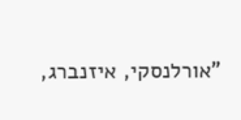"אורלנסקי, איזנברג,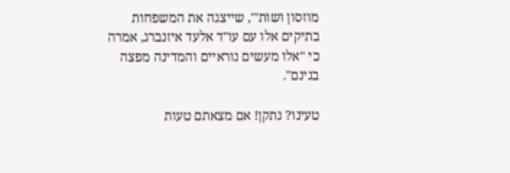מוזסון ושות'", שייצגה את המשפחות בתיקים אלו עם עו"ד אלעד איזנברג, אמרה כי "אלו מעשים נוראיים והמדינה מפצה בגינם".

טעינו? נתקן! אם מצאתם טעות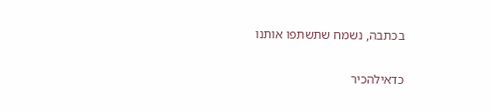בכתבה, נשמח שתשתפו אותנו

כדאילהכיר